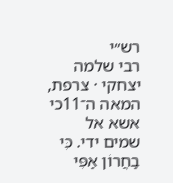רש״י
רבי שלמה יצחקי · צרפת, המאה ה־11כי אשא אל שמים ידי. כִּי בַחֲרוֹן אַפִּי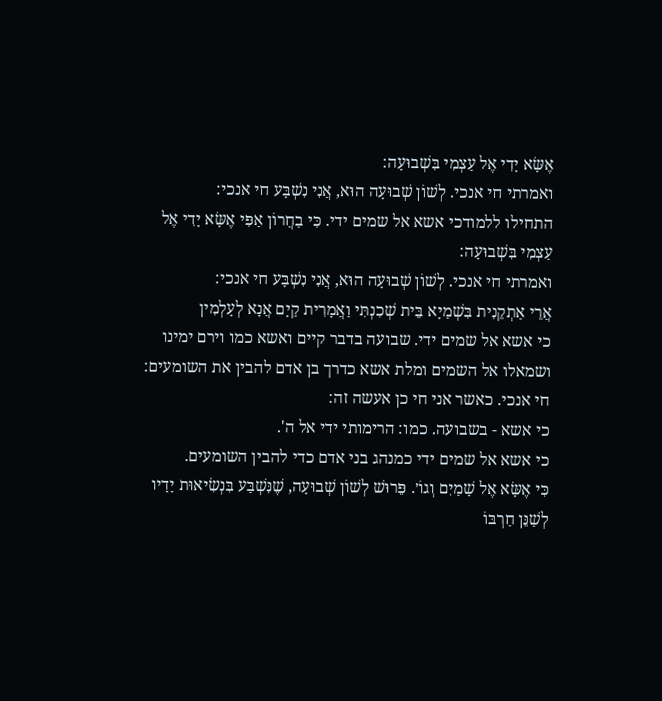אֶשָּׂא יָדִי אֶל עַצְמִי בִּשְׁבוּעָה:
ואמרתי חי אנכי. לְשׁוֹן שְׁבוּעָה הוּא, אֲנִי נִשְׁבָּע חי אנכי:
התחילו ללמודכי אשא אל שמים ידי. כִּי בַחֲרוֹן אַפִּי אֶשָּׂא יָדִי אֶל עַצְמִי בִּשְׁבוּעָה:
ואמרתי חי אנכי. לְשׁוֹן שְׁבוּעָה הוּא, אֲנִי נִשְׁבָּע חי אנכי:
אֲרֵי אַתְקֵנִית בִּשְׁמַיָא בֵּית שְׁכִנְתִּי וַאֲמָרִית קַיָם אֲנָא לְעָלְמִין
כי אשא אל שמים ידי. שבועה בדבר קיים ואשא כמו וירם ימינו ושמאלו אל השמים ומלת אשא כדרך בן אדם להבין את השומעים:
חי אנכי. כאשר אני חי כן אעשה זה:
כי אשא - בשבועה. כמו: הרימותי ידי אל ה'.
כי אשא אל שמים ידי כמנהג בני אדם כדי להבין השומעים.
כִּי אֶשָּׂא אֶל שָׁמַיִם וְגוֹ׳. פֵּרוּשׁ לְשׁוֹן שְׁבוּעָה, שֶׁנִּשְׁבַּע בִּנְשִׂיאוּת יָדָיו לְשַׁנֵּן חַרְבּוֹ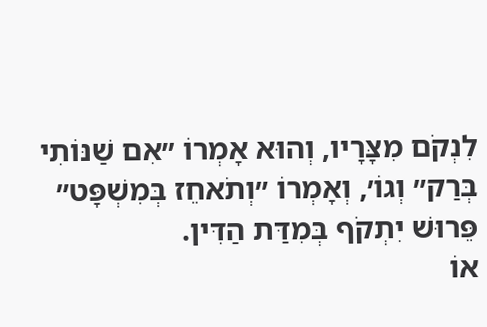לִנְקֹם מִצָּרָיו, וְהוּא אָמְרוֹ ״אִם שַׁנּוֹתִי בְּרַק״ וְגוֹ׳, וְאָמְרוֹ ״וְתֹאחֵז בְּמִשְׁפָּט״ פֵּרוּשׁ יִתְקֹף בְּמִדַּת הַדִּין.
אוֹ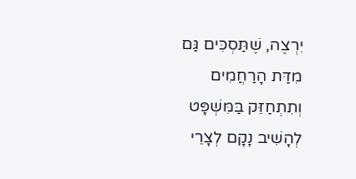יִרְצֶה, שֶׁתַּסְכִּים גַּם מִדַּת הָרַחֲמִים וְתִתְחַזֵּק בַּמִּשְׁפָּט לְהָשִׁיב נָקָם לְצָרֵי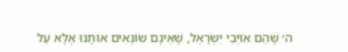ה׳ שֶׁהֵם אוֹיְבֵי יִשְׂרָאֵל, שֶׁאֵינָם שׂוֹנְאִים אוֹתָנוּ אֶלָּא עַל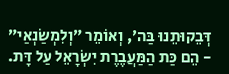דְּבֵקוּתֵנוּ בַּה׳, וְאוֹמֵר ״וְלִמְשַׂנְאַי״ - הֵם כַּת הַמַּעֲבֶרֶת יִשְׂרָאֵל עַל דָּת.